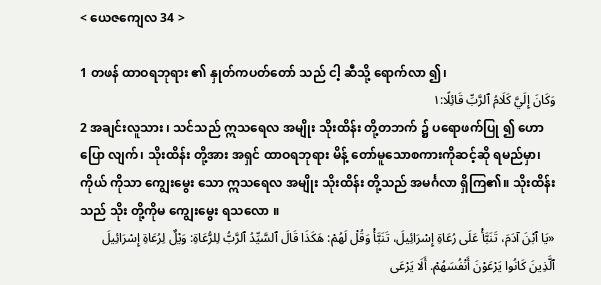< ယေဇကျေလ 34 >

1 တဖန် ထာဝရဘုရား ၏ နှုတ်ကပတ်တော် သည် ငါ့ ဆီသို့ ရောက်လာ ၍၊
وَكَانَ إِلَيَّ كَلَامُ ٱلرَّبِّ قَائِلًا:١
2 အချင်းလူသား ၊ သင်သည် ဣသရေလ အမျိုး သိုးထိန်း တို့တဘက် ၌ ပရောဖက်ပြု ၍ ဟောပြော လျက်၊ သိုးထိန်း တို့အား အရှင် ထာဝရဘုရား မိန့် တော်မူသောစကားကိုဆင့်ဆို ရမည်မှာ၊ ကိုယ် ကိုသာ ကျွေးမွေး သော ဣသရေလ အမျိုး သိုးထိန်း တို့သည် အမင်္ဂလာ ရှိကြ၏။ သိုးထိန်း သည် သိုး တို့ကိုမ ကျွေးမွေး ရသလော ။
«يَا ٱبْنَ آدَمَ، تَنَبَّأْ عَلَى رُعَاةِ إِسْرَائِيلَ، تَنَبَّأْ وَقُلْ لَهُمْ: هَكَذَا قَالَ ٱلسَّيِّدُ ٱلرَّبُّ لِلرُّعَاةِ: وَيْلٌ لِرُعَاةِ إِسْرَائِيلَ ٱلَّذِينَ كَانُوا يَرْعَوْنَ أَنْفُسَهُمْ. أَلَا يَرْعَى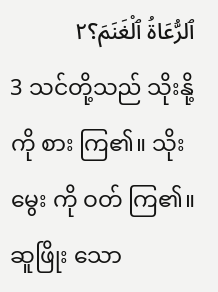ٱلرُّعَاةُ ٱلْغَنَمَ؟٢
3 သင်တို့သည် သိုးနို့ ကို စား ကြ၏။ သိုးမွေး ကို ဝတ် ကြ၏။ ဆူဖြိုး သော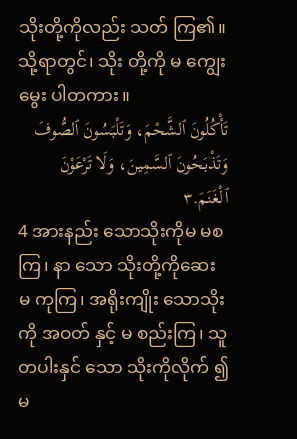သိုးတို့ကိုလည်း သတ် ကြ၏။ သို့ရာတွင်၊ သိုး တို့ကို မ ကျွေးမွေး ပါတကား။
تَأْكُلُونَ ٱلشَّحْمَ، وَتَلْبَسُونَ ٱلصُّوفَ وَتَذْبَحُونَ ٱلسَّمِينَ، وَلَا تَرْعَوْنَ ٱلْغَنَمَ.٣
4 အားနည်း သောသိုးကိုမ မစ ကြ၊ နာ သော သိုးတို့ကိုဆေး မ ကုကြ၊ အရိုးကျိုး သောသိုးကို အဝတ် နှင့် မ စည်းကြ၊ သူတပါးနှင် သော သိုးကိုလိုက် ၍မ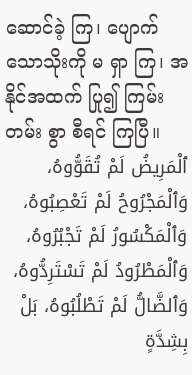ဆောင်ခဲ့ ကြ၊ ပျောက် သောသိုးကို မ ရှာ ကြ၊ အနိုင်အထက် ပြု၍ ကြမ်းတမ်း စွာ စီရင် ကြပြီ။
ٱلْمَرِيضُ لَمْ تُقَوُّوهُ، وَٱلْمَجْرُوحُ لَمْ تَعْصِبُوهُ، وَٱلْمَكْسُورُ لَمْ تَجْبُرُوهُ، وَٱلْمَطْرُودُ لَمْ تَسْتَرِدُّوهُ، وَٱلضَّالُّ لَمْ تَطْلُبُوهُ، بَلْ بِشِدَّةٍ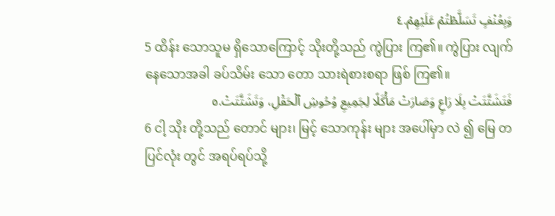وَبِعُنْفٍ تَسَلَّطْتُمْ عَلَيْهِمْ.٤
5 ထိန်း သောသူမ ရှိသောကြောင့် သိုးတို့သည် ကွဲပြား ကြ၏။ ကွဲပြား လျက်နေသောအခါ ခပ်သိမ်း သော တော သားရဲစားစရာ ဖြစ် ကြ၏။
فَتَشَتَّتَتْ بِلَا رَاعٍ وَصَارَتْ مَأْكَلًا لِجَمِيعِ وُحُوشِ ٱلْحَقْلِ، وَتَشَتَّتَتْ.٥
6 ငါ့ သိုး တို့သည် တောင် များ၊ မြင့် သောကုန်း များ အပေါ်မှာ လဲ ၍ မြေ တပြင်လုံး တွင် အရပ်ရပ်သို့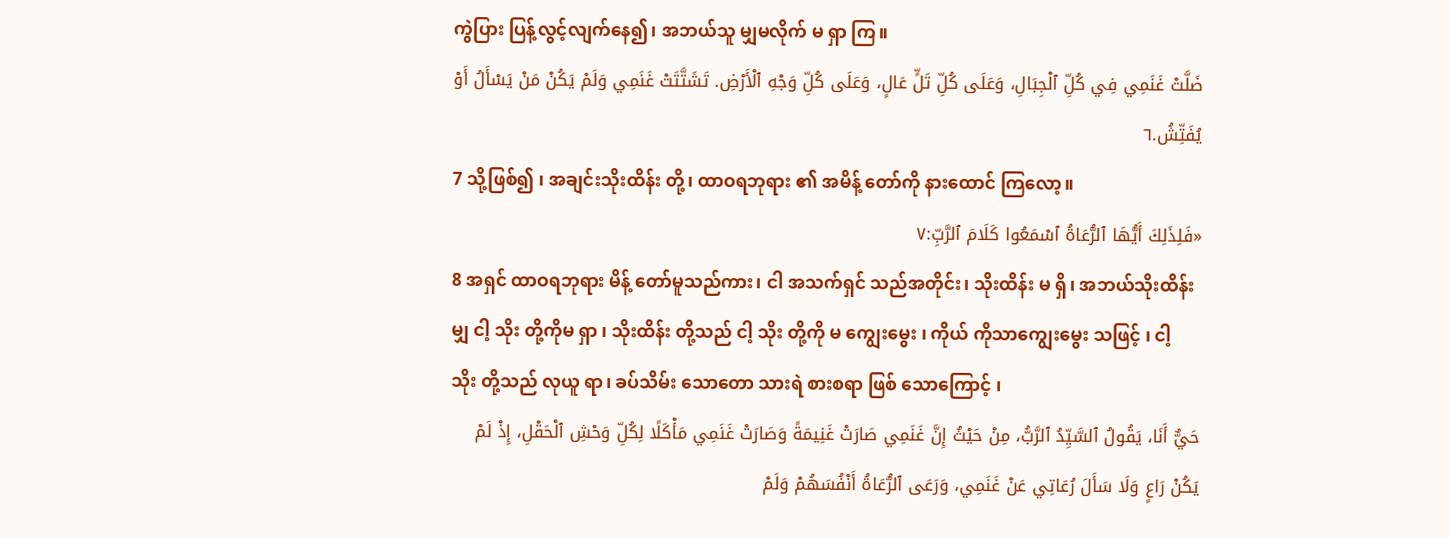ကွဲပြား ပြန့်လွင့်လျက်နေ၍၊ အဘယ်သူ မျှမလိုက် မ ရှာ ကြ။
ضَلَّتْ غَنَمِي فِي كُلِّ ٱلْجِبَالِ، وَعَلَى كُلِّ تَلٍّ عَالٍ، وَعَلَى كُلِّ وَجْهِ ٱلْأَرْضِ. تَشَتَّتَتْ غَنَمِي وَلَمْ يَكُنْ مَنْ يَسْأَلُ أَوْ يُفَتِّشُ.٦
7 သို့ဖြစ်၍ ၊ အချင်းသိုးထိန်း တို့၊ ထာဝရဘုရား ၏ အမိန့် တော်ကို နားထောင် ကြလော့။
«فَلِذَلِكَ أَيُّهَا ٱلرُّعَاةُ ٱسْمَعُوا كَلَامَ ٱلرَّبِّ:٧
8 အရှင် ထာဝရဘုရား မိန့် တော်မူသည်ကား၊ ငါ အသက်ရှင် သည်အတိုင်း၊ သိုးထိန်း မ ရှိ၊ အဘယ်သိုးထိန်း မျှ ငါ့ သိုး တို့ကိုမ ရှာ ၊ သိုးထိန်း တို့သည် ငါ့ သိုး တို့ကို မ ကျွေးမွေး ၊ ကိုယ် ကိုသာကျွေးမွေး သဖြင့် ၊ ငါ့ သိုး တို့သည် လုယူ ရာ၊ ခပ်သိမ်း သောတော သားရဲ စားစရာ ဖြစ် သောကြောင့် ၊
حَيٌّ أَنَا، يَقُولُ ٱلسَّيِّدُ ٱلرَّبُّ، مِنْ حَيْثُ إِنَّ غَنَمِي صَارَتْ غَنِيمَةً وَصَارَتْ غَنَمِي مَأْكَلًا لِكُلِّ وَحْشِ ٱلْحَقْلِ، إِذْ لَمْ يَكُنْ رَاعٍ وَلَا سَأَلَ رُعَاتِي عَنْ غَنَمِي، وَرَعَى ٱلرُّعَاةُ أَنْفُسَهُمْ وَلَمْ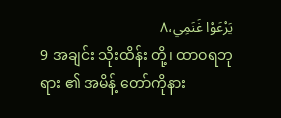يَرْعَوْا غَنَمِي،٨
9 အချင်း သိုးထိန်း တို့၊ ထာဝရဘုရား ၏ အမိန့် တော်ကိုနား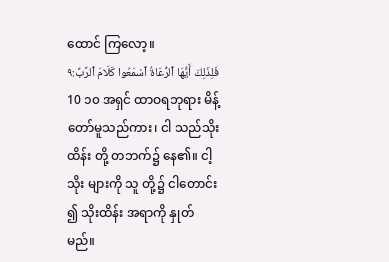ထောင် ကြလော့။
فَلِذَلِكَ أَيُّهَا ٱلرُّعَاةُ ٱسْمَعُوا كَلَامَ ٱلرَّبِّ:٩
10 ၁၀ အရှင် ထာဝရဘုရား မိန့် တော်မူသည်ကား၊ ငါ သည်သိုးထိန်း တို့ တဘက်၌ နေ၏။ ငါ့ သိုး များကို သူ တို့၌ ငါတောင်း ၍ သိုးထိန်း အရာကို နှုတ် မည်။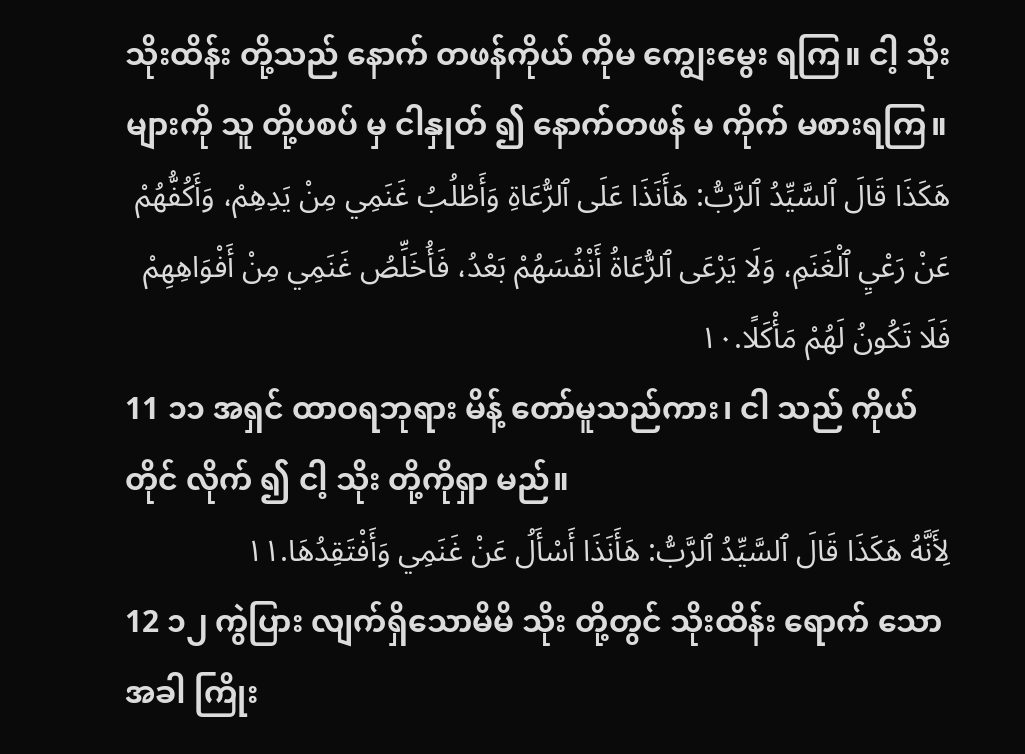သိုးထိန်း တို့သည် နောက် တဖန်ကိုယ် ကိုမ ကျွေးမွေး ရကြ။ ငါ့ သိုး များကို သူ တို့ပစပ် မှ ငါနှုတ် ၍ နောက်တဖန် မ ကိုက် မစားရကြ။
هَكَذَا قَالَ ٱلسَّيِّدُ ٱلرَّبُّ: هَأَنَذَا عَلَى ٱلرُّعَاةِ وَأَطْلُبُ غَنَمِي مِنْ يَدِهِمْ، وَأَكُفُّهُمْ عَنْ رَعْيِ ٱلْغَنَمِ، وَلَا يَرْعَى ٱلرُّعَاةُ أَنْفُسَهُمْ بَعْدُ، فَأُخَلِّصُ غَنَمِي مِنْ أَفْوَاهِهِمْ فَلَا تَكُونُ لَهُمْ مَأْكَلًا.١٠
11 ၁၁ အရှင် ထာဝရဘုရား မိန့် တော်မူသည်ကား၊ ငါ သည် ကိုယ်တိုင် လိုက် ၍ ငါ့ သိုး တို့ကိုရှာ မည်။
لِأَنَّهُ هَكَذَا قَالَ ٱلسَّيِّدُ ٱلرَّبُّ: هَأَنَذَا أَسْأَلُ عَنْ غَنَمِي وَأَفْتَقِدُهَا.١١
12 ၁၂ ကွဲပြား လျက်ရှိသောမိမိ သိုး တို့တွင် သိုးထိန်း ရောက် သောအခါ ကြိုး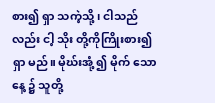စား၍ ရှာ သကဲ့သို့ ၊ ငါသည်လည်း ငါ့ သိုး တို့ကိုကြိုးစား၍ ရှာ မည်။ မိုဃ်းအုံ့ ၍ မိုက် သောနေ့ ၌ သူတို့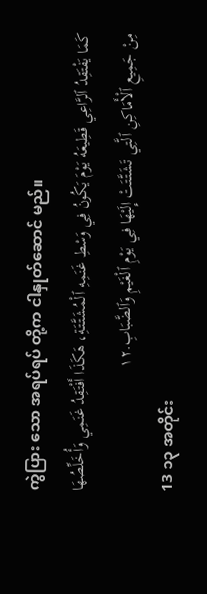ကွဲပြား သော အရပ်ရပ် တို့က ငါနှုတ်ဆောင် မည်။
كَمَا يَفْتَقِدُ ٱلرَّاعِي قَطِيعَهُ يَوْمَ يَكُونُ فِي وَسْطِ غَنَمِهِ ٱلْمُشَتَّتَةِ، هَكَذَا أَفْتَقِدُ غَنَمِي وَأُخَلِّصُهَا مِنْ جَمِيعِ ٱلْأَمَاكِنِ ٱلَّتِي تَشَتَّتَتْ إِلَيْهَا فِي يَوْمِ ٱلْغَيْمِ وَٱلضَّبَابِ.١٢
13 ၁၃ အတိုင်း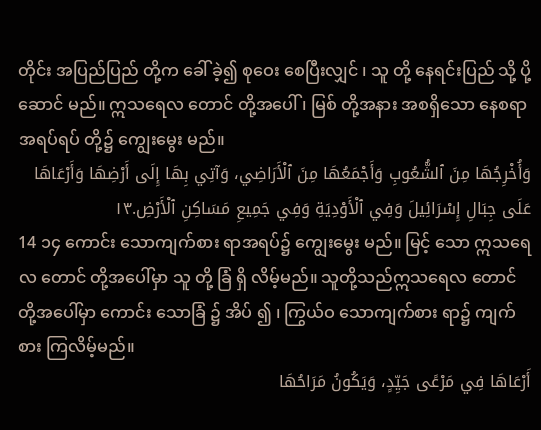တိုင်း အပြည်ပြည် တို့က ခေါ် ခဲ့၍ စုဝေး စေပြီးလျှင် ၊ သူ တို့ နေရင်းပြည် သို့ ပို့ဆောင် မည်။ ဣသရေလ တောင် တို့အပေါ် ၊ မြစ် တို့အနား အစရှိသော နေစရာ အရပ်ရပ် တို့၌ ကျွေးမွေး မည်။
وَأُخْرِجُهَا مِنَ ٱلشُّعُوبِ وَأَجْمَعُهَا مِنَ ٱلْأَرَاضِي، وَآتِي بِهَا إِلَى أَرْضِهَا وَأَرْعَاهَا عَلَى جِبَالِ إِسْرَائِيلَ وَفِي ٱلْأَوْدِيَةِ وَفِي جَمِيعِ مَسَاكِنِ ٱلْأَرْضِ.١٣
14 ၁၄ ကောင်း သောကျက်စား ရာအရပ်၌ ကျွေးမွေး မည်။ မြင့် သော ဣသရေလ တောင် တို့အပေါ်မှာ သူ တို့ ခြံ ရှိ လိမ့်မည်။ သူတို့သည်ဣသရေလ တောင် တို့အပေါ်မှာ ကောင်း သောခြံ ၌ အိပ် ၍ ၊ ကြွယ်ဝ သောကျက်စား ရာ၌ ကျက်စား ကြလိမ့်မည်။
أَرْعَاهَا فِي مَرْعًى جَيِّدٍ، وَيَكُونُ مَرَاحُهَا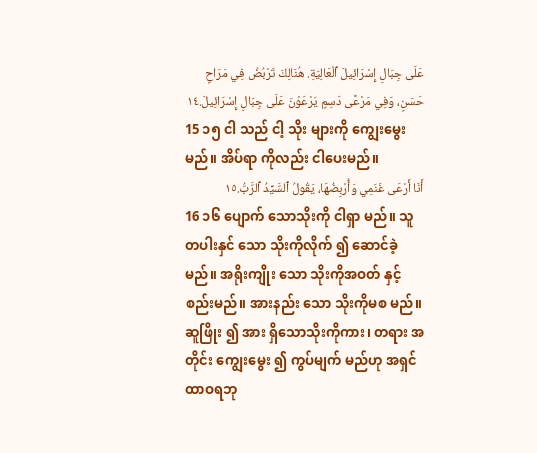عَلَى جِبَالِ إِسْرَائِيلَ ٱلْعَالِيَةِ. هُنَالِكَ تَرْبُضُ فِي مَرَاحٍ حَسَنٍ، وَفِي مَرْعًى دَسِمٍ يَرْعَوْنَ عَلَى جِبَالِ إِسْرَائِيلَ.١٤
15 ၁၅ ငါ သည် ငါ့ သိုး များကို ကျွေးမွေး မည်။ အိပ်ရာ ကိုလည်း ငါပေးမည်။
أَنَا أَرْعَى غَنَمِي وَأُرْبِضُهَا، يَقُولُ ٱلسَّيِّدُ ٱلرَّبُّ.١٥
16 ၁၆ ပျောက် သောသိုးကို ငါရှာ မည်။ သူတပါးနှင် သော သိုးကိုလိုက် ၍ ဆောင်ခဲ့မည်။ အရိုးကျိုး သော သိုးကိုအဝတ် နှင့်စည်းမည်။ အားနည်း သော သိုးကိုမစ မည်။ ဆူဖြိုး ၍ အား ရှိသောသိုးကိုကား၊ တရား အတိုင်း ကျွေးမွေး ၍ ကွပ်မျက် မည်ဟု အရှင် ထာဝရဘု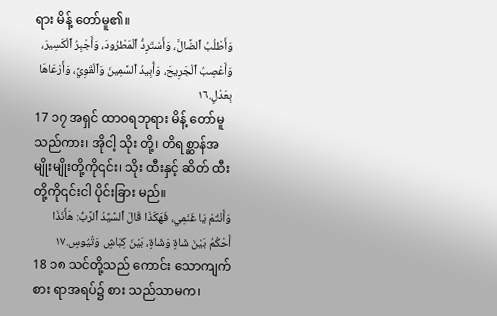ရား မိန့် တော်မူ၏။
وَأَطْلُبُ ٱلضَّالَّ، وَأَسْتَرِدُّ ٱلْمَطْرُودَ، وَأَجْبِرُ ٱلْكَسِيرَ، وَأَعْصِبُ ٱلْجَرِيحَ، وَأُبِيدُ ٱلسَّمِينَ وَٱلْقَوِيَّ، وَأَرْعَاهَا بِعَدْلٍ.١٦
17 ၁၇ အရှင် ထာဝရဘုရား မိန့် တော်မူသည်ကား၊ အိုငါ့ သိုး တို့၊ တိရစ္ဆာန်အမျိုးမျိုးတို့ကို၎င်း၊ သိုး ထီးနှင့် ဆိတ် ထီးတို့ကို၎င်းငါ ပိုင်းခြား မည်။
وَأَنْتُمْ يَا غَنَمِي، فَهَكَذَا قَالَ ٱلسَّيِّدُ ٱلرَّبُّ: هَأَنَذَا أَحْكُمُ بَيْنَ شَاةٍ وَشَاةٍ، بَيْنَ كِبَاشٍ وَتُيُوسٍ.١٧
18 ၁၈ သင်တို့သည် ကောင်း သောကျက်စား ရာအရပ်၌ စား သည်သာမက၊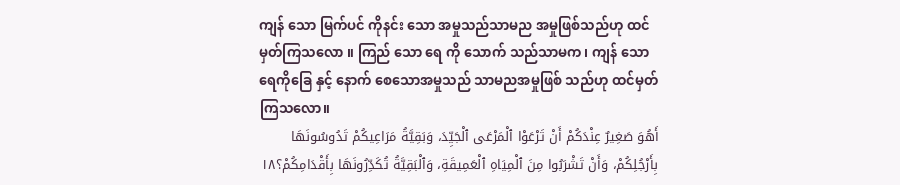ကျန် သော မြက်ပင် ကိုနင်း သော အမှုသည်သာမည အမှုဖြစ်သည်ဟု ထင်မှတ်ကြသလော ။ ကြည် သော ရေ ကို သောက် သည်သာမက၊ ကျန် သော ရေကိုခြေ နှင့် နောက် စေသောအမှုသည် သာမညအမှုဖြစ် သည်ဟု ထင်မှတ်ကြသလော။
أَهُوَ صَغِيرٌ عِنْدَكُمْ أَنْ تَرْعَوْا ٱلْمَرْعَى ٱلْجَيِّدَ، وَبَقِيَّةُ مَرَاعِيكُمْ تَدُوسُونَهَا بِأَرْجُلِكُمْ، وَأَنْ تَشْرَبُوا مِنَ ٱلْمِيَاهِ ٱلْعَمِيقَةِ، وَٱلْبَقِيَّةُ تُكَدِّرُونَهَا بِأَقْدَامِكُمْ؟١٨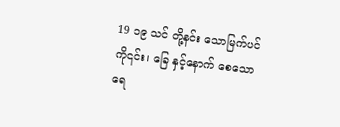19 ၁၉ သင် တို့နင်း သောမြက်ပင်ကို၎င်း၊ ခြေ နှင့်နောက် စေသော ရေ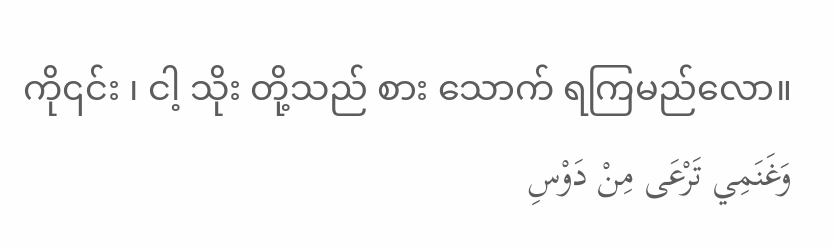ကို၎င်း ၊ ငါ့ သိုး တို့သည် စား သောက် ရကြမည်လော။
وَغَنَمِي تَرْعَى مِنْ دَوْسِ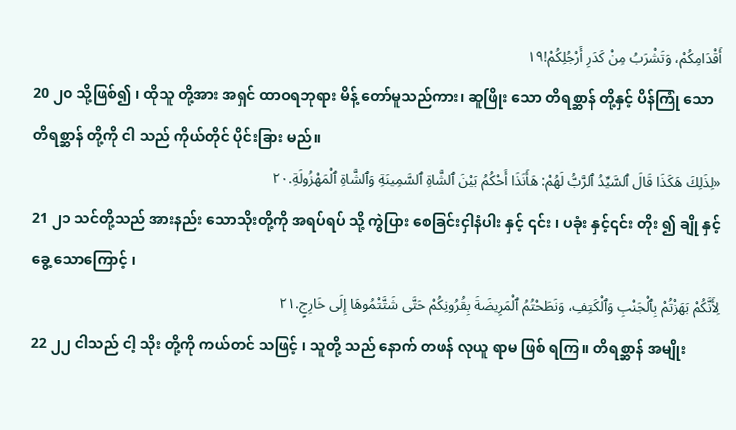أَقْدَامِكُمْ، وَتَشْرَبُ مِنْ كَدَرِ أَرْجُلِكُمْ!١٩
20 ၂၀ သို့ဖြစ်၍ ၊ ထိုသူ တို့အား အရှင် ထာဝရဘုရား မိန့် တော်မူသည်ကား၊ ဆူဖြိုး သော တိရစ္ဆာန် တို့နှင့် ပိန်ကြုံ သောတိရစ္ဆာန် တို့ကို ငါ သည် ကိုယ်တိုင် ပိုင်းခြား မည်။
«لِذَلِكَ هَكَذَا قَالَ ٱلسَّيِّدُ ٱلرَّبُّ لَهُمْ: هَأَنَذَا أَحْكُمُ بَيْنَ ٱلشَّاةِ ٱلسَّمِينَةِ وَٱلشَّاةِ ٱلْمَهْزُولَةِ.٢٠
21 ၂၁ သင်တို့သည် အားနည်း သောသိုးတို့ကို အရပ်ရပ် သို့ ကွဲပြား စေခြင်းငှါနံပါး နှင့် ၎င်း ၊ ပခုံး နှင့်၎င်း တိုး ၍ ချို နှင့် ခွေ့ သောကြောင့် ၊
لِأَنَّكُمْ بَهَزْتُمْ بِٱلْجَنْبِ وَٱلْكَتِفِ، وَنَطَحْتُمُ ٱلْمَرِيضَةَ بِقُرُونِكُمْ حَتَّى شَتَّتْمُوهَا إِلَى خَارِجٍ.٢١
22 ၂၂ ငါသည် ငါ့ သိုး တို့ကို ကယ်တင် သဖြင့် ၊ သူတို့ သည် နောက် တဖန် လုယူ ရာမ ဖြစ် ရကြ။ တိရစ္ဆာန် အမျိုး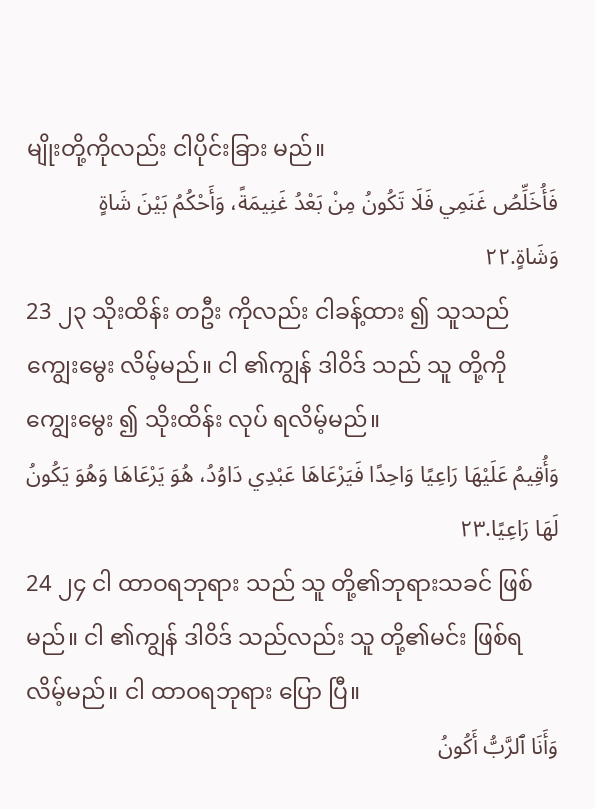မျိုးတို့ကိုလည်း ငါပိုင်းခြား မည်။
فَأُخَلِّصُ غَنَمِي فَلَا تَكُونُ مِنْ بَعْدُ غَنِيمَةً، وَأَحْكُمُ بَيْنَ شَاةٍ وَشَاةٍ.٢٢
23 ၂၃ သိုးထိန်း တဦး ကိုလည်း ငါခန့်ထား ၍ သူသည် ကျွေးမွေး လိမ့်မည်။ ငါ ၏ကျွန် ဒါဝိဒ် သည် သူ တို့ကို ကျွေးမွေး ၍ သိုးထိန်း လုပ် ရလိမ့်မည်။
وَأُقِيمُ عَلَيْهَا رَاعِيًا وَاحِدًا فَيَرْعَاهَا عَبْدِي دَاوُدُ، هُوَ يَرْعَاهَا وَهُوَ يَكُونُ لَهَا رَاعِيًا.٢٣
24 ၂၄ ငါ ထာဝရဘုရား သည် သူ တို့၏ဘုရားသခင် ဖြစ် မည်။ ငါ ၏ကျွန် ဒါဝိဒ် သည်လည်း သူ တို့၏မင်း ဖြစ်ရ လိမ့်မည်။ ငါ ထာဝရဘုရား ပြော ပြီ။
وَأَنَا ٱلرَّبُّ أَكُونُ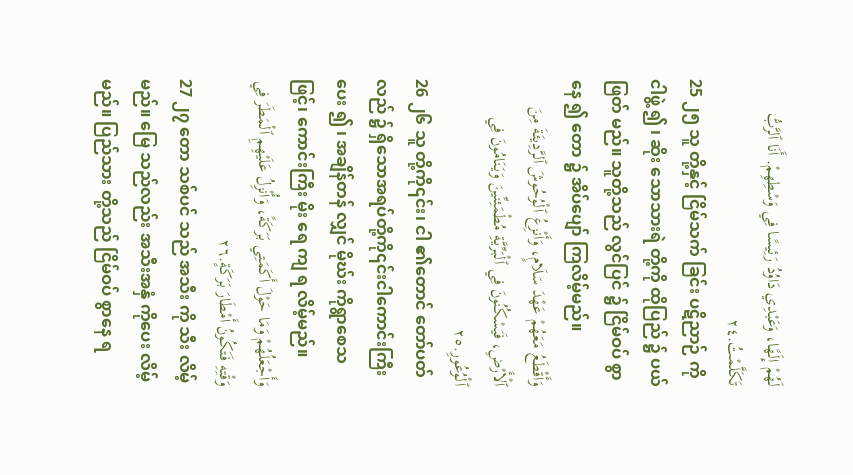لَهُمْ إِلَهًا، وَعَبْدِي دَاوُدُ رَئِيسًا فِي وَسْطِهِمْ. أَنَا ٱلرَّبُّ تَكَلَّمْتُ.٢٤
25 ၂၅ သူ တို့နှင့် ငြိမ်သက် ခြင်း ပဋိညာဉ် ကို ငါဖွဲ့ ၍ ၊ ဆိုး သောသားရဲ တို့ကို ထိုပြည် ၌ ပယ်ဖြတ် မည်။ သူတို့သည် လွင်ပြင် ၌ ငြိမ်ဝပ် စွာနေ ၍ တော ၌ အိပ်ပျော် ကြလိမ့်မည်။
وَأَقْطَعُ مَعَهُمْ عَهْدَ سَلَامٍ، وَأَنْزِعُ ٱلْوُحُوشَ ٱلرَّدِيئَةَ مِنَ ٱلْأَرْضِ، فَيَسْكُنُونَ فِي ٱلْبَرِّيَّةِ مُطْمَئِنِّينَ وَيَنَامُونَ فِي ٱلْوُعُورِ.٢٥
26 ၂၆ သူ တို့ကို၎င်း၊ ငါ ၏တောင် တော်ပတ်လည် ၌ ရှိသောအရပ်တို့ကို၎င်းငါကောင်းကြီး ပေး ၍ ၊ အချိန်တန် လျှင် မိုဃ်း ကိုရွာစေသဖြင့်၊ ကောင်းကြီး မိုး ရေ ကျ ရ လိမ့်မည်။
وَأَجْعَلُهُمْ وَمَا حَوْلَ أَكَمَتِي بَرَكَةً، وَأُنْزِلُ عَلَيْهِمِ ٱلْمَطَرَ فِي وَقْتِهِ فَتَكُونُ أَمْطَارَ بَرَكَةٍ.٢٦
27 ၂၇ တော သစ်ပင် သည် အသီး ကို သီး လိမ့်မည်။ မြေ သည်လည်း အသီးအနှံ ကိုပေး လိမ့်မည်။ ပြည်သား တို့သည် ငြိမ်ဝပ် စွာနေ ရ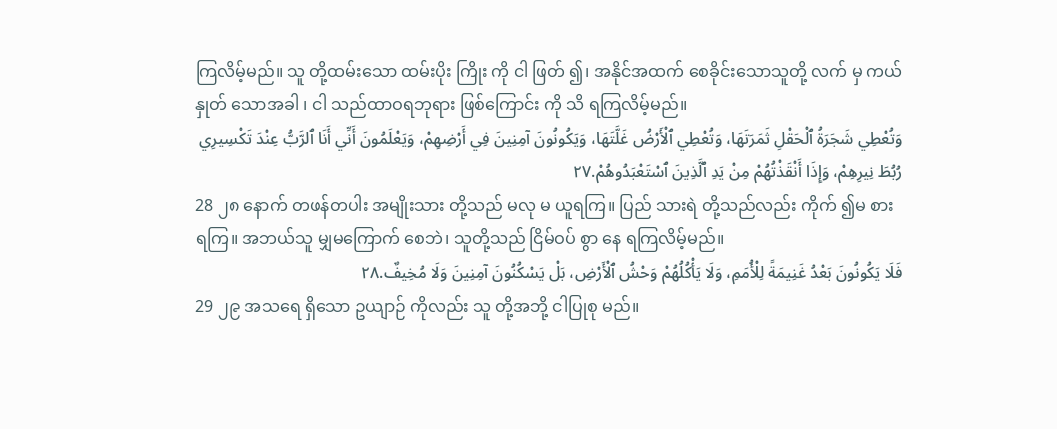ကြလိမ့်မည်။ သူ တို့ထမ်းသော ထမ်းပိုး ကြိုး ကို ငါ ဖြတ် ၍၊ အနိုင်အထက် စေခိုင်းသောသူတို့ လက် မှ ကယ်နှုတ် သောအခါ ၊ ငါ သည်ထာဝရဘုရား ဖြစ်ကြောင်း ကို သိ ရကြလိမ့်မည်။
وَتُعْطِي شَجَرَةُ ٱلْحَقْلِ ثَمَرَتَهَا، وَتُعْطِي ٱلْأَرْضُ غَلَّتَهَا، وَيَكُونُونَ آمِنِينَ فِي أَرْضِهِمْ، وَيَعْلَمُونَ أَنِّي أَنَا ٱلرَّبُّ عِنْدَ تَكْسِيرِي رُبُطَ نِيرِهِمْ، وَإِذَا أَنْقَذْتُهُمْ مِنْ يَدِ ٱلَّذِينَ ٱسْتَعْبَدُوهُمْ.٢٧
28 ၂၈ နောက် တဖန်တပါး အမျိုးသား တို့သည် မလု မ ယူရကြ။ ပြည် သားရဲ တို့သည်လည်း ကိုက် ၍မ စားရကြ။ အဘယ်သူ မျှမကြောက် စေဘဲ၊ သူတို့သည် ငြိမ်ဝပ် စွာ နေ ရကြလိမ့်မည်။
فَلَا يَكُونُونَ بَعْدُ غَنِيمَةً لِلْأُمَمِ، وَلَا يَأْكُلُهُمْ وَحْشُ ٱلْأَرْضِ، بَلْ يَسْكُنُونَ آمِنِينَ وَلَا مُخِيفٌ.٢٨
29 ၂၉ အသရေ ရှိသော ဥယျာဉ် ကိုလည်း သူ တို့အဘို့ ငါပြုစု မည်။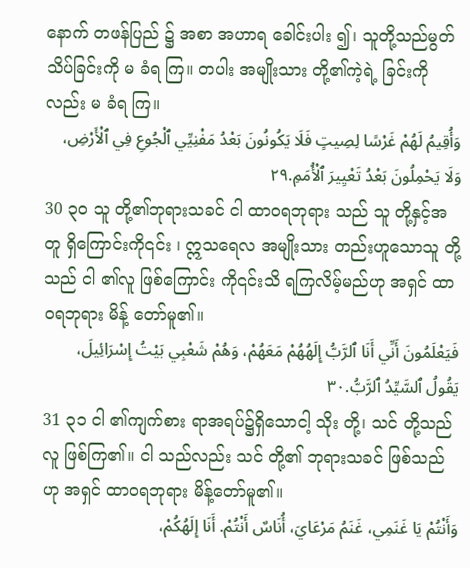နောက် တဖန်ပြည် ၌ အစာ အဟာရ ခေါင်းပါး ၍၊ သူတို့သည်မွတ်သိပ်ခြင်းကို မ ခံရ ကြ။ တပါး အမျိုးသား တို့၏ကဲ့ရဲ့ ခြင်းကိုလည်း မ ခံရ ကြ။
وَأُقِيمُ لَهُمْ غَرْسًا لِصِيتٍ فَلَا يَكُونُونَ بَعْدُ مَفْنِيِّي ٱلْجُوعِ فِي ٱلْأَرْضِ، وَلَا يَحْمِلُونَ بَعْدُ تَعْيِيرَ ٱلْأُمَمِ.٢٩
30 ၃၀ သူ တို့၏ဘုရားသခင် ငါ ထာဝရဘုရား သည် သူ တို့နှင့်အတူ ရှိကြောင်းကို၎င်း ၊ ဣသရေလ အမျိုးသား တည်းဟူသောသူ တို့သည် ငါ ၏လူ ဖြစ်ကြောင်း ကို၎င်းသိ ရကြလိမ့်မည်ဟု အရှင် ထာဝရဘုရား မိန့် တော်မူ၏။
فَيَعْلَمُونَ أَنِّي أَنَا ٱلرَّبُّ إِلَهُهُمْ مَعَهُمْ، وَهُمْ شَعْبِي بَيْتُ إِسْرَائِيلَ، يَقُولُ ٱلسَّيِّدُ ٱلرَّبُّ.٣٠
31 ၃၁ ငါ ၏ကျက်စား ရာအရပ်၌ရှိသောငါ့ သိုး တို့၊ သင် တို့သည်လူ ဖြစ်ကြ၏။ ငါ သည်လည်း သင် တို့၏ ဘုရားသခင် ဖြစ်သည်ဟု အရှင် ထာဝရဘုရား မိန့်တော်မူ၏။
وَأَنْتُمْ يَا غَنَمِي، غَنَمُ مَرْعَايَ، أُنَاسٌ أَنْتُمْ. أَنَا إِلَهُكُمْ،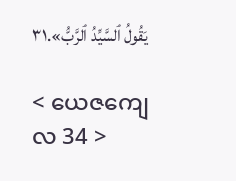يَقُولُ ٱلسَّيِّدُ ٱلرَّبُّ».٣١

< ယေဇကျေလ 34 >